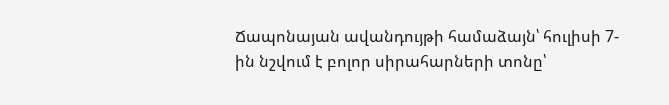Ճապոնայան ավանդույթի համաձայն՝ հուլիսի 7-ին նշվում է բոլոր սիրահարների տոնը՝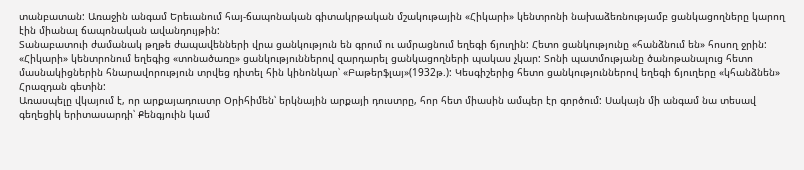տանբատան: Առաջին անգամ Երեւանում հայ-ճապոնական գիտակրթական մշակութային «Հիկարի» կենտրոնի նախաձեռնությամբ ցանկացողները կարող էին միանալ ճապոնական ավանդույթին:
Տանաբատուի ժամանակ թղթե ժապավենների վրա ցանկություն են գրում ու ամրացնում եղեգի ճյուղին: Հետո ցանկությունը «հանձնում են» հոսող ջրին:
«Հիկարի» կենտրոնում եղեգից «տոնածառը» ցանկություններով զարդարել ցանկացողների պակաս չկար: Տոնի պատմությանը ծանոթանալուց հետո մասնակիցներին հնարավորություն տրվեց դիտել հին կինոնկար՝ «Բաթերֆլայ»(1932թ.): Կեսգիշերից հետո ցանկություններով եղեգի ճյուղերը «կհանձնեն» Հրազդան գետին:
Առասպելը վկայում է, որ արքայադուստր Օրիհիմեն՝ երկնային արքայի դուստրը, հոր հետ միասին ամպեր էր գործում: Սակայն մի անգամ նա տեսավ գեղեցիկ երիտասարդի՝ Քենգյուին կամ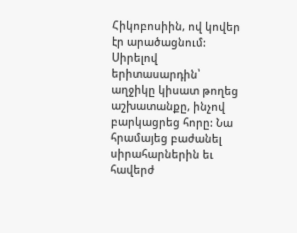Հիկոբոսիին, ով կովեր էր արածացնում: Սիրելով երիտասարդին՝ աղջիկը կիսատ թողեց աշխատանքը, ինչով բարկացրեց հորը: Նա հրամայեց բաժանել սիրահարներին եւ հավերժ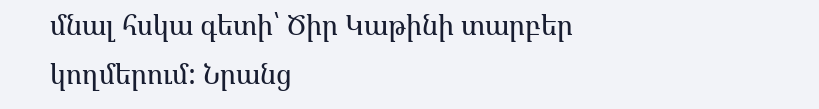մնալ հսկա գետի՝ Ծիր Կաթինի տարբեր կողմերում: Նրանց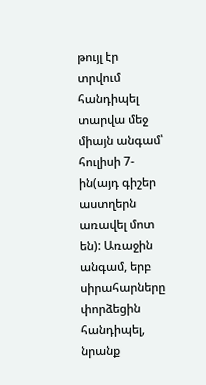թույլ էր տրվում հանդիպել տարվա մեջ միայն անգամ՝ հուլիսի 7-ին(այդ գիշեր աստղերն առավել մոտ են): Առաջին անգամ, երբ սիրահարները փորձեցին հանդիպել, նրանք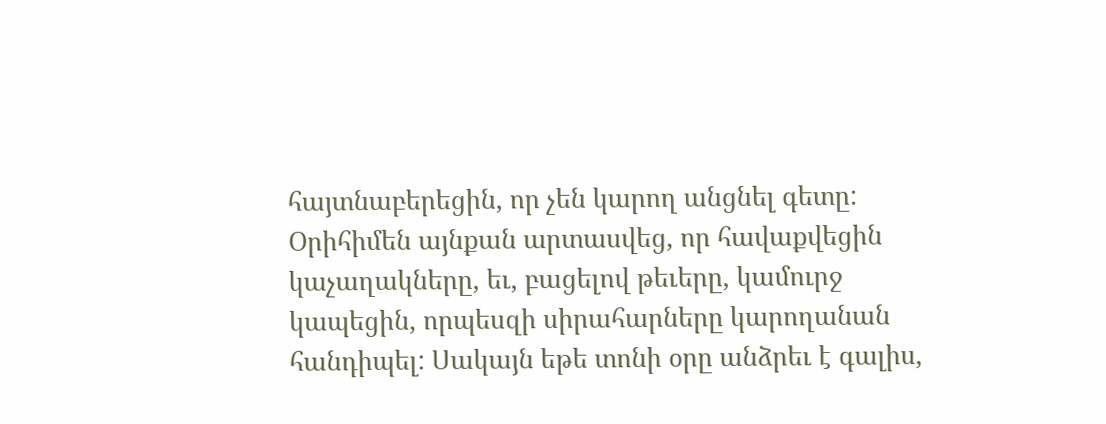հայտնաբերեցին, որ չեն կարող անցնել գետը: Օրիհիմեն այնքան արտասվեց, որ հավաքվեցին կաչաղակները, եւ, բացելով թեւերը, կամուրջ կապեցին, որպեսզի սիրահարները կարողանան հանդիպել: Սակայն եթե տոնի օրը անձրեւ է գալիս,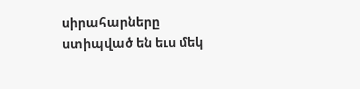սիրահարները ստիպված են եւս մեկ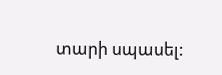տարի սպասել: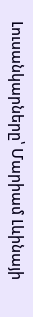Լուսանկարները՝ Մարիամ Լևինայի